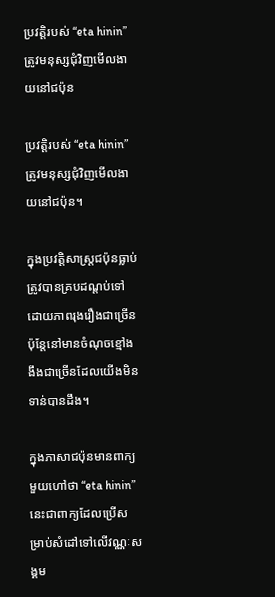ប្រវត្តិរបស់ “eta hinin” ត្រូវមនុស្សជុំវិញមើលងាយនៅជប៉ុន

ប្រវត្តិរបស់ “eta hinin” ត្រូវមនុស្សជុំវិញមើលងាយនៅជប៉ុន។

ក្នុងប្រវត្តិសាស្ត្រជប៉ុនធ្លាប់ត្រូវបានគ្របដណ្ដប់ទៅដោយភាពរុងរឿងជាច្រើន ប៉ុន្តែនៅមានចំណុចខ្មៅងងឹងជាច្រើនដែលយើងមិនទាន់បានដឹង។

ក្នុងភាសាជប៉ុនមានពាក្យមួយហៅថា “eta hinin” នេះជាពាក្យដែលប្រើសម្រាប់សំដៅទៅលើវណ្ណៈសង្គម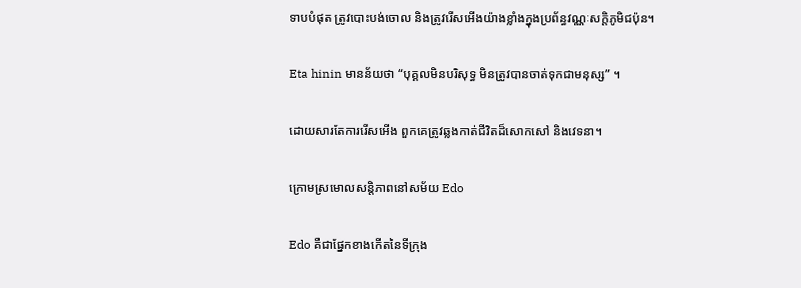ទាបបំផុត ត្រូវបោះបង់ចោល និងត្រូវរើសអើងយ៉ាងខ្លាំងក្នុងប្រព័ន្ធវណ្ណៈសក្តិភូមិជប៉ុន។

Eta hinin មានន័យថា “បុគ្គលមិនបរិសុទ្ធ មិនត្រូវបានចាត់ទុកជាមនុស្ស” ។

ដោយសារតែការរើសអើង ពួកគេត្រូវឆ្លងកាត់ជីវិតដ៏សោកសៅ និងវេទនា។

ក្រោមស្រមោលសន្តិភាពនៅសម័យ Edo

Edo គឺជាផ្នែកខាងកើតនៃទីក្រុង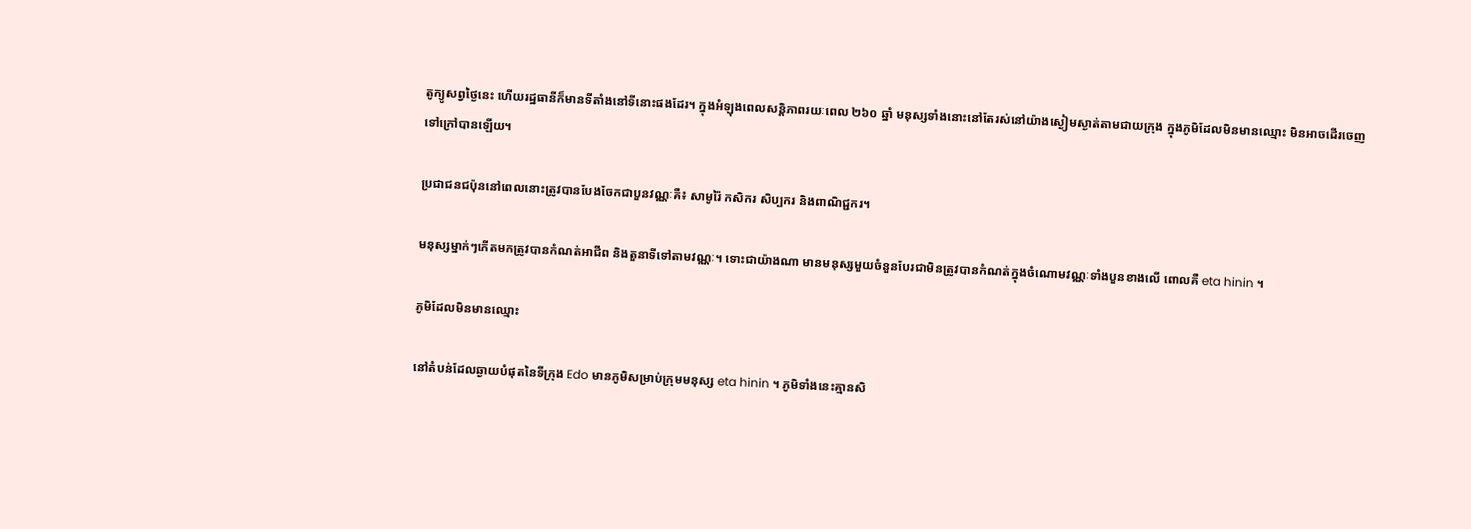តូក្យូសព្វថ្ងៃនេះ ហើយរដ្ឋធានីក៏មានទីតាំងនៅទីនោះផងដែរ។ ក្នុងអំឡុងពេលសន្តិភាពរយៈពេល ២៦០ ឆ្នាំ មនុស្សទាំងនោះនៅតែរស់នៅយ៉ាងស្ងៀមស្ងាត់តាមជាយក្រុង ក្នុងភូមិដែលមិនមានឈ្មោះ មិនអាចដើរចេញទៅក្រៅបានឡើយ។

ប្រជាជនជប៉ុននៅពេលនោះត្រូវបានបែងចែកជាបួនវណ្ណៈគឺ៖ សាមូរ៉ៃ កសិករ សិប្បករ និងពាណិជ្ជករ។

មនុស្សម្នាក់ៗកើតមកត្រូវបានកំណត់អាជីព និងតួនាទីទៅតាមវណ្ណៈ។ ទោះជាយ៉ាងណា មានមនុស្សមួយចំនួនបែរជាមិនត្រូវបានកំណត់ក្នុងចំណោមវណ្ណៈទាំងបួនខាងលើ ពោលគឺ eta hinin ។

ភូមិដែលមិនមានឈ្មោះ

នៅតំបន់ដែលឆ្ងាយបំផុតនៃទីក្រុង Edo មានភូមិសម្រាប់ក្រុមមនុស្ស eta hinin ។ ភូមិទាំងនេះគ្មានសិ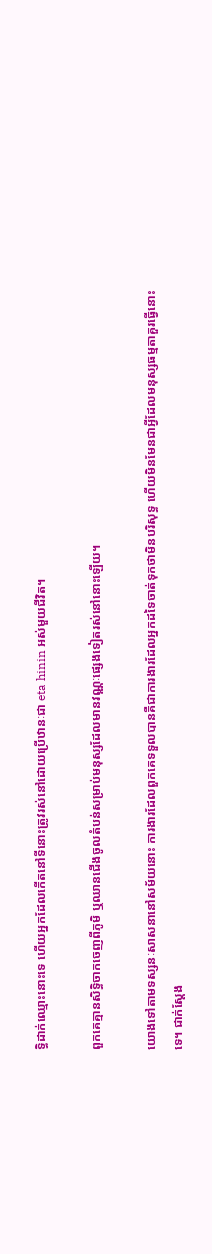ទ្ធិដាក់ឈ្មោះនោះទេ ហើយអ្នកដែលកើតនៅទីនោះត្រូវរស់នៅដោយប្រើឋានៈជា eta hinin អស់មួយជីវិត។

ពួកគេគ្មានសិទ្ធិចាកចេញពីភូមិ ឬឈានជើងចូលតំបន់សម្រាប់មនុស្សដែលមានវណ្ណៈផ្សេងទៀតរស់នៅនោះឡើយ។

យោងទៅតាមទស្សនៈសាសនានៅសម័យនោះ ការងារដែលពួកគេទទួលបានគឺជាការងារដែលអ្នកដទៃចាត់ទុកថាមិនបរិសុទ្ធ ហើយមិនមែនជាអ្វីដែលមនុស្សធម្មតាគួរធ្វើនោះទេ។ ជាក់ស្តែង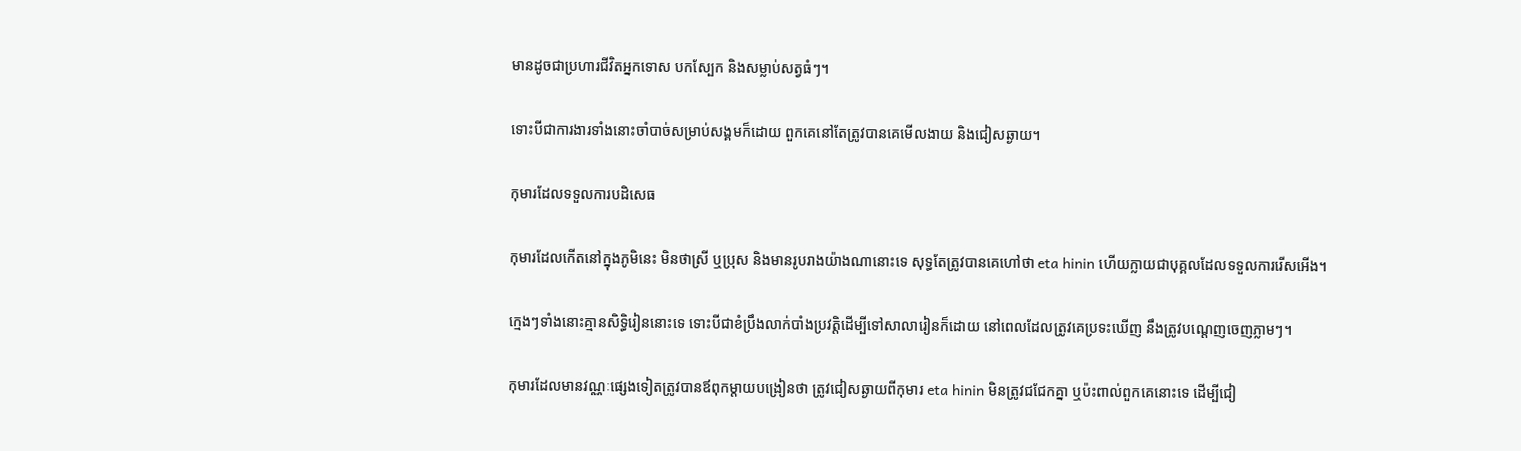មានដូចជាប្រហារជីវិតអ្នកទោស បកស្បែក និងសម្លាប់សត្វធំៗ។

ទោះបីជាការងារទាំងនោះចាំបាច់សម្រាប់សង្គមក៏ដោយ ពួកគេនៅតែត្រូវបានគេមើលងាយ និងជៀសឆ្ងាយ។

កុមារដែលទទួលការបដិសេធ

កុមារដែលកើតនៅក្នុងភូមិនេះ មិនថាស្រី ឬប្រុស និងមានរូបរាងយ៉ាងណានោះទេ សុទ្ធតែត្រូវបានគេហៅថា eta hinin ហើយក្លាយជាបុគ្គលដែលទទួលការរើសអើង។

ក្មេងៗទាំងនោះគ្មានសិទ្ធិរៀននោះទេ ទោះបីជាខំប្រឹងលាក់បាំងប្រវត្តិដើម្បីទៅសាលារៀនក៏ដោយ នៅពេលដែលត្រូវគេប្រទះឃើញ នឹងត្រូវបណ្តេញចេញភ្លាមៗ។

កុមារដែលមានវណ្ណៈផ្សេងទៀតត្រូវបានឪពុកម្តាយបង្រៀនថា ត្រូវជៀសឆ្ងាយពីកុមារ eta hinin មិនត្រូវជជែកគ្នា ឬប៉ះពាល់ពួកគេនោះទេ ដើម្បីជៀ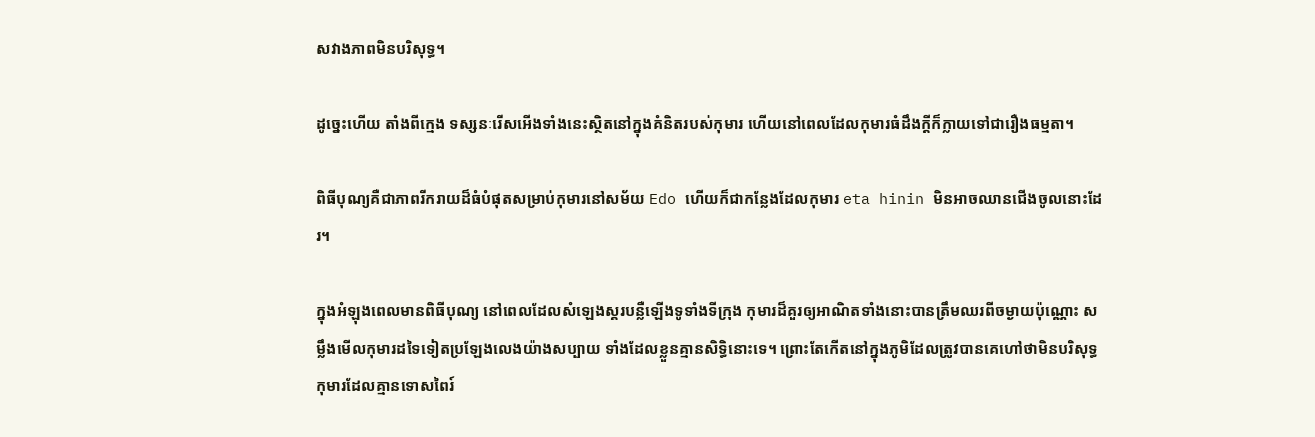សវាងភាពមិនបរិសុទ្ធ។

ដូច្នេះហើយ តាំងពីក្មេង ទស្សនៈរើសអើងទាំងនេះស្ថិតនៅក្នុងគំនិតរបស់កុមារ ហើយនៅពេលដែលកុមារធំដឹងក្តីក៏ក្លាយទៅជារឿងធម្មតា។

ពិធីបុណ្យគឺជាភាពរីករាយដ៏ធំបំផុតសម្រាប់កុមារនៅសម័យ Edo ហើយក៏ជាកន្លែងដែលកុមារ eta hinin មិនអាចឈានជើងចូលនោះដែរ។

ក្នុងអំឡុងពេលមានពិធីបុណ្យ នៅពេលដែលសំឡេងស្គរបន្លឺឡើងទូទាំងទីក្រុង កុមារដ៏គួរឲ្យអាណិតទាំងនោះបានត្រឹមឈរពីចម្ងាយប៉ុណ្ណោះ សម្លឹងមើលកុមារដទៃទៀតប្រឡែងលេងយ៉ាងសប្បាយ ទាំងដែលខ្លួនគ្មានសិទ្ធិនោះទេ។ ព្រោះតែកើតនៅក្នុងភូមិដែលត្រូវបានគេហៅថាមិនបរិសុទ្ធ កុមារដែលគ្មានទោសពៃរ៍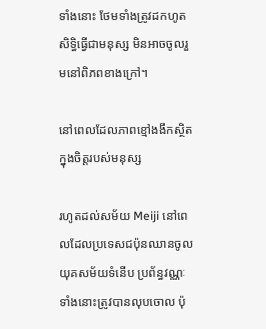ទាំងនោះ ថែមទាំងត្រូវដកហូតសិទ្ធិធ្វើជាមនុស្ស មិនអាចចូលរួមនៅពិភពខាងក្រៅ។

នៅពេលដែលភាពខ្មៅងងឹកស្ថិតក្នុងចិត្តរបស់មនុស្ស

រហូតដល់សម័យ Meiji នៅពេលដែលប្រទេសជប៉ុនឈានចូលយុគសម័យទំនើប ប្រព័ន្ធវណ្ណៈទាំងនោះត្រូវបានលុបចោល ប៉ុ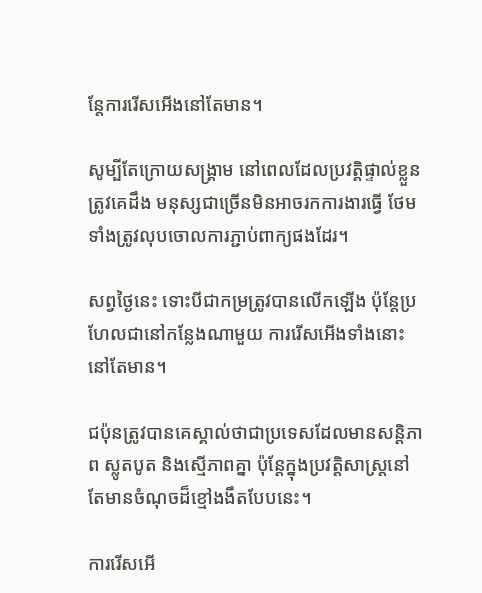ន្តែការរើសអើងនៅតែមាន។

សូម្បីតែក្រោយសង្គ្រាម នៅពេលដែលប្រវត្តិផ្ទាល់ខ្លួនត្រូវគេដឹង មនុស្សជាច្រើនមិនអាចរកការងារធ្វើ ថែមទាំងត្រូវលុបចោលការភ្ជាប់ពាក្យផងដែរ។

សព្វថ្ងៃនេះ ទោះបីជាកម្រត្រូវបានលើកឡើង ប៉ុន្តែប្រហែលជានៅកន្លែងណាមួយ ការរើសអើងទាំងនោះនៅតែមាន។

ជប៉ុនត្រូវបានគេស្គាល់ថាជាប្រទេសដែលមានសន្តិភាព ស្លូតបូត និងស្មើភាពគ្នា ប៉ុន្តែក្នុងប្រវត្តិសាស្ត្រនៅតែមានចំណុចដ៏ខ្មៅងងឹតបែបនេះ។

ការរើសអើ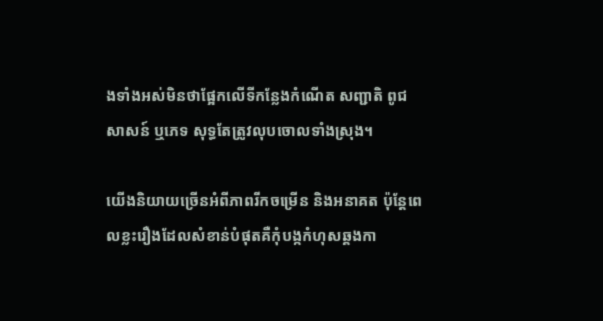ងទាំងអស់មិនថាផ្អែកលើទីកន្លែងកំណើត សញ្ជាតិ ពូជសាសន៍ ឬភេទ សុទ្ធតែត្រូវលុបចោលទាំងស្រុង។

យើងនិយាយច្រើនអំពីភាពរីកចម្រើន និងអនាគត ប៉ុន្តែពេលខ្លះរឿងដែលសំខាន់បំផុតគឺកុំបង្កកំហុសឆ្គងកា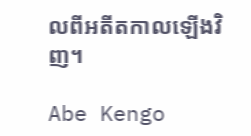លពីអតីតកាលឡើងវិញ។

Abe Kengo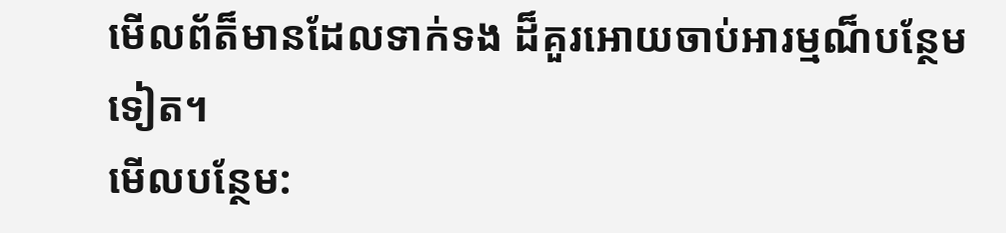មើលព័ត៏មានដែលទាក់ទង ដ៏គួរអោយចាប់អារម្មណ៏បន្ថែមទៀត។
មើលបន្ថែម: